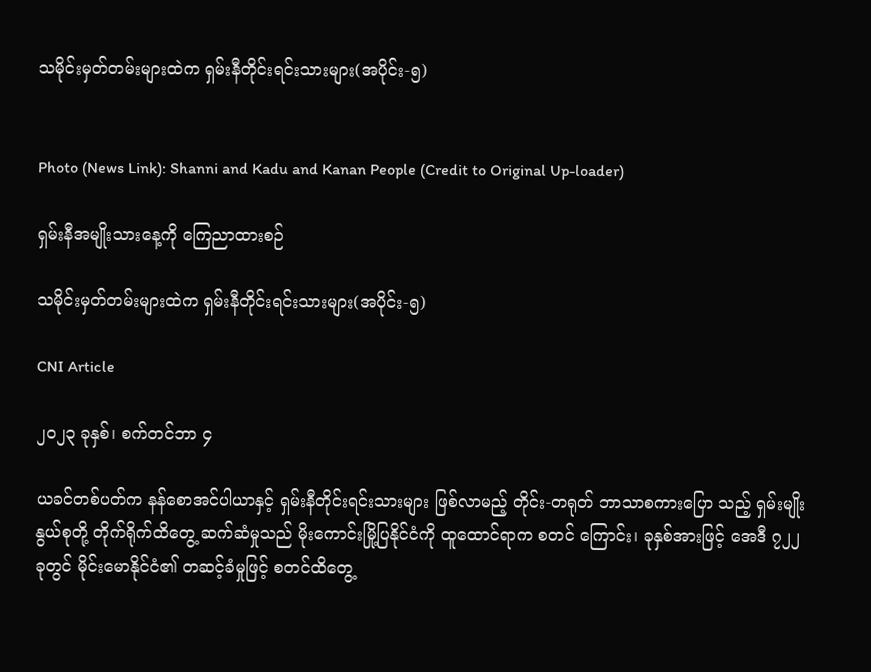သမိုင်းမှတ်တမ်းများထဲက ရှမ်းနီတိုင်းရင်းသားများ(အပိုင်း-၅)


Photo (News Link): Shanni and Kadu and Kanan People (Credit to Original Up-loader)

ရှမ်းနီအမျိုးသားနေ့ကို ကြေညာထားစဉ်

သမိုင်းမှတ်တမ်းများထဲက ရှမ်းနီတိုင်းရင်းသားများ(အပိုင်း-၅)

CNI Article

၂၀၂၃ ခုနှစ်၊ စက်တင်ဘာ ၄

ယခင်တစ်ပတ်က နန်စောအင်ပါယာနှင့် ရှမ်းနီတိုင်းရင်းသားများ ဖြစ်လာမည့် တိုင်း-တရုတ် ဘာသာစကားပြော သည့် ရှမ်းမျိုးနွယ်စုတို့ တိုက်ရိုက်ထိတွေ့ ဆက်ဆံမှုသည် မိုးကောင်းမြို့ပြနိုင်ငံကို ထူထောင်ရာက စတင် ကြောင်း၊ ခုနှစ်အားဖြင့် အေဒီ ၇၂၂ ခုတွင် မိုင်းမောနိုင်ငံ၏ တဆင့်ခံမှုဖြင့် စတင်ထိတွေ့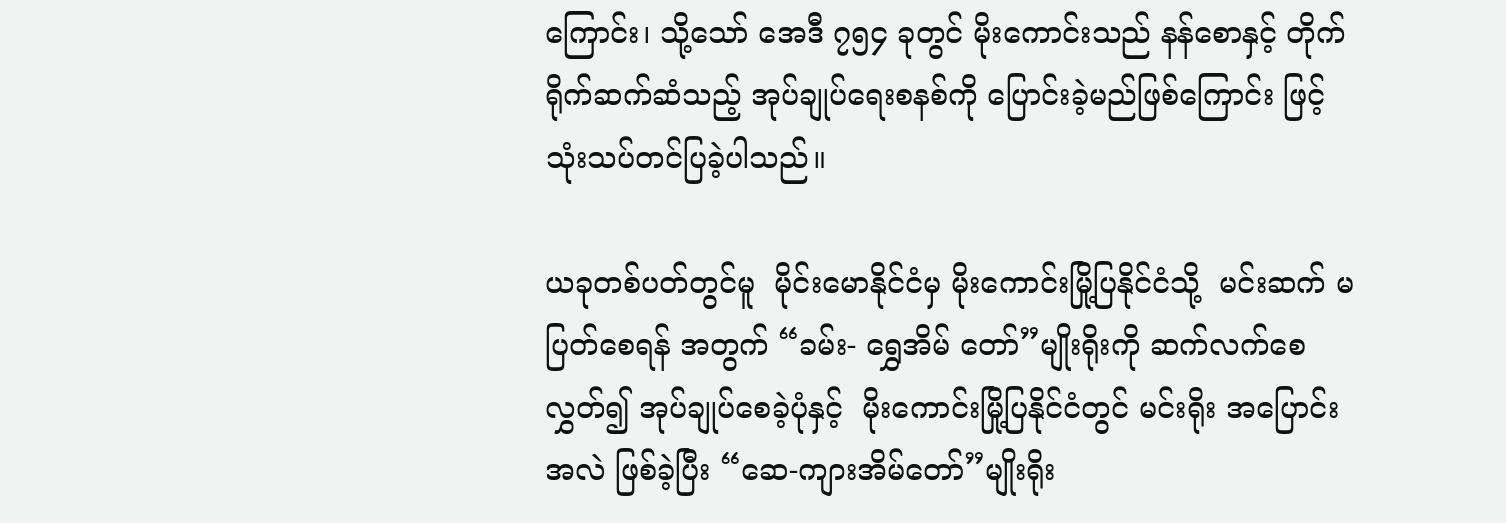ကြောင်း၊ သို့သော် အေဒီ ၇၅၄ ခုတွင် မိုးကောင်းသည် နန်စောနှင့် တိုက်ရိုက်ဆက်ဆံသည့် အုပ်ချုပ်‌ရေးစနစ်ကို ပြောင်းခဲ့မည်ဖြစ်ကြောင်း ဖြင့် သုံးသပ်တင်ပြခဲ့ပါသည်။

ယခုတစ်ပတ်တွင်မူ  မိုင်းမောနိုင်ငံမှ မိုးကောင်းမြို့ပြနိုင်ငံသို့  မင်းဆက် မပြတ်စေရန် အတွက် “ခမ်း- ရွှေအိမ် တော်”မျိုးရိုးကို ဆက်လက်စေလွှတ်၍ အုပ်ချုပ်စေခဲ့ပုံနှင့်  မိုးကောင်းမြို့ပြနိုင်ငံတွင် မင်းရိုး အပြောင်း အလဲ ဖြစ်ခဲ့ပြီး “ဆေ-ကျားအိမ်တော်”မျိုးရိုး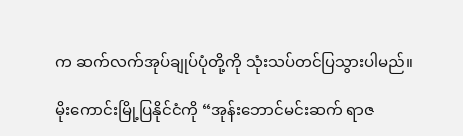က ဆက်လက်အုပ်ချုပ်ပုံတို့ကို သုံးသပ်တင်ပြသွားပါမည်။

မိုးကောင်းမြို့ပြနိုင်ငံကို “အုန်းဘောင်မင်းဆက် ရာဇ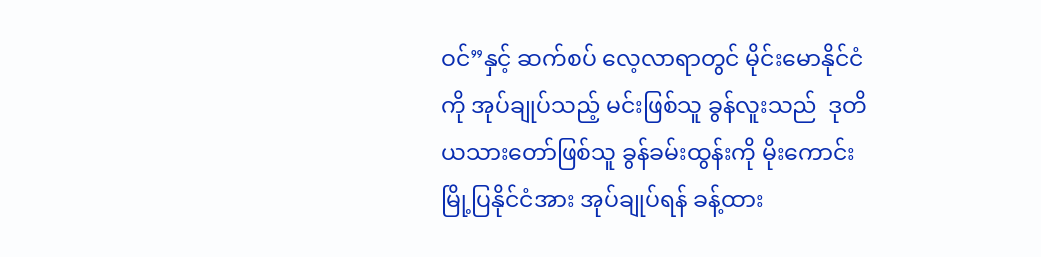ဝင်”နှင့် ဆက်စပ် လေ့လာရာတွင် မိုင်းမောနိုင်ငံကို အုပ်ချုပ်သည့် မင်းဖြစ်သူ ခွန်လူးသည်  ဒုတိယသားတော်ဖြစ်သူ ခွန်ခမ်းထွန်းကို မိုးကောင်းမြို့ပြနိုင်ငံအား အုပ်ချုပ်ရန် ခန့်ထား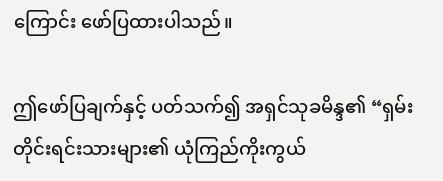ကြောင်း ဖော်ပြထားပါသည်။

ဤဖော်ပြချက်နှင့် ပတ်သက်၍ အရှင်သုခမိန္ဒ၏ “ရှမ်းတိုင်းရင်းသားများ၏ ယုံကြည်ကိုးကွယ်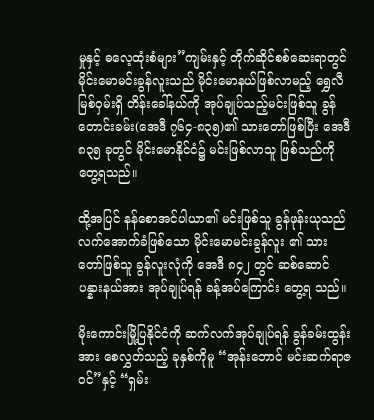မှုနှင့် ဓလေ့ထုံးစံများ”ကျမ်းနှင့် တိုက်ဆိုင်စစ်ဆေးရာတွင် မိုင်းမောမင်းခွန်လူးသည် မိုင်းမောနယ်ဖြစ်လာမည့် ရွှေလီ မြစ်ဝှမ်းရှိ တိန်းခေါ်နယ်ကို အုပ်ချုပ်သည့်မင်းဖြစ်သူ ခွန်တောင်းခမ်း(အေဒီ ၇၆၄-၈၃၅)၏ သားတော်ဖြစ်ပြီး အေဒီ ၈၃၅ ခုတွင် မိုင်းမောနိုင်ငံ၌ မင်းဖြစ်လာသူ ဖြစ်သည်ကို တွေ့ရသည်။

ထို့အပြင် နန်စောအင်ပါယာ၏ မင်းဖြစ်သူ ခွန်ဖုန်းယုသည် လက်အောက်ခံဖြစ်သော မိုင်းမောမင်းခွန်လူး ၏ သားတော်ဖြစ်သူ ခွန်လူးလုံကို အေဒီ ၈၄၂ တွင် ဆစ်ဆောင်ပန္နားနယ်အား အုပ်ချုပ်ရန် ခန့်အပ်ကြောင်း တွေ့ရ သည်။

မိုးကောင်းမြို့ပြနိုင်ငံကို ဆက်လက်အုပ်ချုပ်ရန် ခွန်ခမ်းထွန်းအား စေလွှတ်သည့် ခုနှစ်ကိုမူ “အုန်းဘောင် မင်းဆက်ရာဇဝင်”နှင့် “ရှမ်း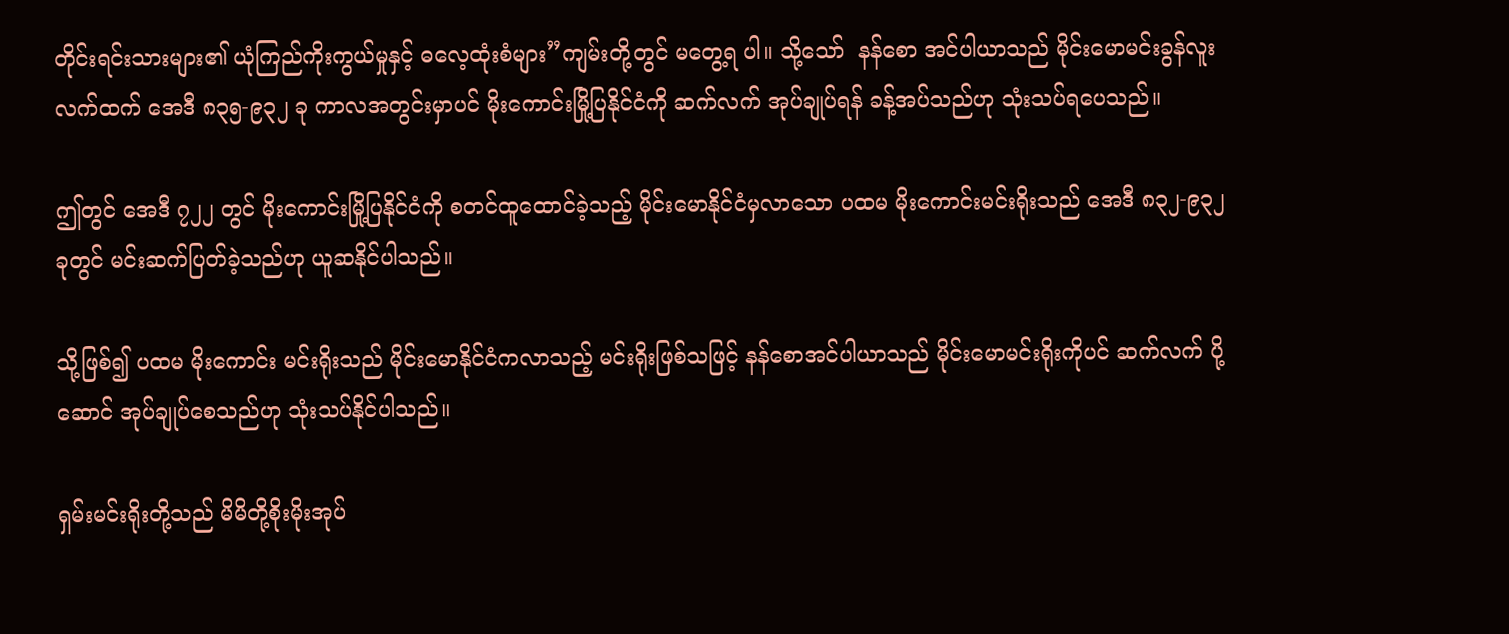တိုင်းရင်းသားများ၏ ယုံကြည်ကိုးကွယ်မှုနှင့် ဓလေ့ထုံးစံများ”ကျမ်းတို့တွင် မတွေ့ရ ပါ။ သို့သော်  နန်စော အင်ပါယာသည် မိုင်းမောမင်းခွန်လူး လက်ထက် အေဒီ ၈၃၅-၉၃၂ ခု ကာလအတွင်းမှာပင် မိုးကောင်းမြို့ပြနိုင်ငံကို ဆက်လက် အုပ်ချုပ်ရန် ခန့်အပ်သည်ဟု သုံးသပ်ရပေသည်။

ဤတွင် အေဒီ ၇၂၂ တွင် မိုးကောင်းမြို့ပြနိုင်ငံကို စတင်ထူထောင်ခဲ့သည့် မိုင်းမောနိုင်ငံမှလာသော ပထမ မိုးကောင်းမင်းရိုးသည် အေဒီ ၈၃၂-၉၃၂ ခုတွင် မင်းဆက်ပြတ်ခဲ့သည်ဟု ယူဆနိုင်ပါသည်။

သို့ဖြစ်၍ ပထမ မိုးကောင်း မင်းရိုးသည် မိုင်းမောနိုင်ငံကလာသည့် မင်းရိုးဖြစ်သဖြင့် နန်စောအင်ပါယာသည် မိုင်းမောမင်းရိုးကိုပင် ဆက်လက် ပို့ဆောင် အုပ်ချုပ်စေသည်ဟု သုံးသပ်နိုင်ပါသည်။

ရှမ်းမင်းရိုးတို့သည် မိမိတို့စိုးမိုးအုပ်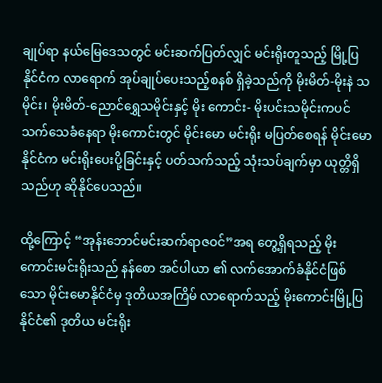ချုပ်ရာ နယ်မြေဒေသတွင် မင်းဆက်ပြတ်လျှင် မင်းရိုးတူသည့် မြို့ပြ နိုင်ငံက လာရောက် အုပ်ချုပ်ပေးသည့်စနစ် ရှိခဲ့သည်ကို မိုးမိတ်-မိုးနဲ သမိုင်း၊ မိုးမိတ်-ညောင်ရွှေသမိုင်းနှင့် မိုး ကောင်း- မိုးပင်းသမိုင်းကပင် သက်သေခံနေရာ မိုးကောင်းတွင် မိုင်းမော မင်းရိုး မပြတ်စေရန် မိုင်းမောနိုင်ငံက မင်းရိုးပေးပို့ခြင်းနှင့် ပတ်သက်သည့် သုံးသပ်ချက်မှာ ယုတ္တိရှိသည်ဟု ဆိုနိုင်ပေသည်။

ထို့ကြောင့် “အုန်းဘောင်မင်းဆက်ရာဇဝင်”အရ တွေ့ရှိရသည့် မိုးကောင်းမင်းရိုးသည် နန်စော အင်ပါယာ ၏ လက်အောက်ခံနိုင်ငံဖြစ်သော မိုင်းမောနိုင်ငံမှ ဒုတိယအကြိမ် လာရောက်သည့် မိုးကောင်းမြို့ပြနိုင်ငံ၏ ဒုတိယ မင်းရိုး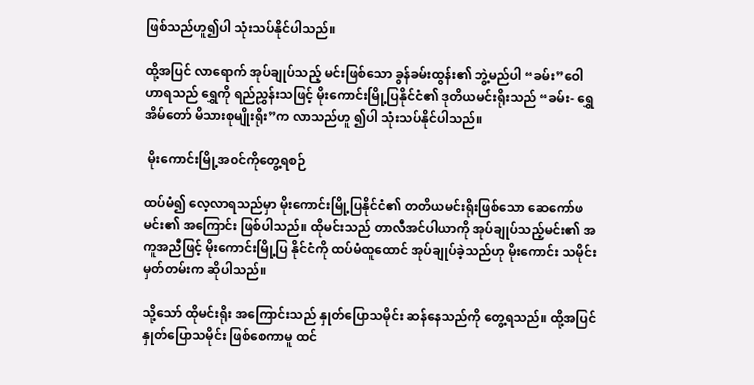ဖြစ်သည်ဟူ၍ပါ သုံးသပ်နိုင်ပါသည်။

ထို့အပြင် လာရောက် အုပ်ချုပ်သည့် မင်းဖြစ်သော ခွန်ခမ်းထွန်း၏ ဘွဲ့မည်ပါ “ခမ်း”ဝေါဟာရသည် ရွှေကို ရည်ညွှန်းသဖြင့် မိုးကောင်းမြို့ပြနိုင်ငံ၏ ဒုတိယမင်းရိုးသည် “ခမ်း- ရွှေအိမ်တော် မိသားစုမျိုးရိုး”က လာသည်ဟူ ၍ပါ သုံးသပ်နိုင်ပါသည်။

 မိုးကောင်းမြို့အ၀င်ကိုတွေ့ရစဉ်

ထပ်မံ၍ လေ့လာရသည်မှာ မိုးကောင်းမြို့ပြနိုင်ငံ၏ တတိယမင်းရိုးဖြစ်သော ဆေကော်ဖမင်း၏ အကြောင်း ဖြစ်ပါသည်။ ထိုမင်းသည် တာလီအင်ပါယာကို အုပ်ချုပ်သည့်မင်း၏ အကူအညီဖြင့် မိုးကောင်းမြို့ပြ နိုင်ငံကို ထပ်မံထူထောင် အုပ်ချုပ်ခဲ့သည်ဟု မိုးကောင်း သမိုင်းမှတ်တမ်းက ဆိုပါသည်။

သို့သော် ထိုမင်းရိုး အကြောင်းသည် နှုတ်ပြောသမိုင်း ဆန်နေသည်ကို တွေ့ရသည်။ ထို့အပြင် နှုတ်ပြောသမိုင်း ဖြစ်စေကာမူ ထင်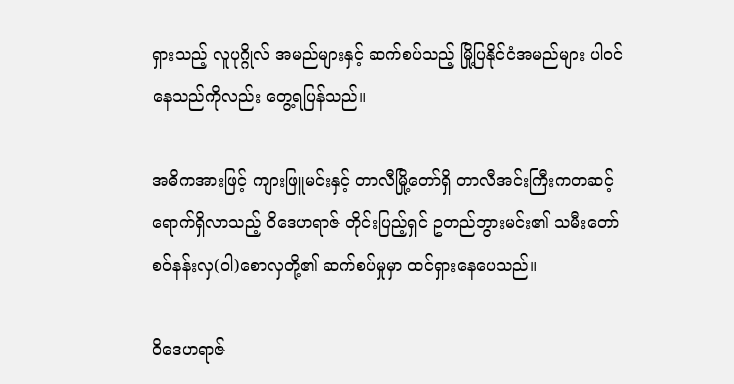ရှားသည့် လူပုဂ္ဂိုလ် အမည်များနှင့် ဆက်စပ်သည့် မြို့ပြနိုင်ငံအမည်များ ပါဝင်နေသည်ကိုလည်း တွေ့ရပြန်သည်။

အဓိကအားဖြင့် ကျားဖြူမင်းနှင့် တာလီမြို့တော်ရှိ တာလီအင်းကြီးကတဆင့် ရောက်ရှိလာသည့် ဝိဒေဟရာဇ် တိုင်းပြည့်ရှင် ဥတည်ဘွားမင်း၏ သမီးတော်စဝ်နန်းလှ(ဝါ)စောလှတို့၏ ဆက်စပ်မှုမှာ ထင်ရှားနေပေသည်။

ဝိဒေဟရာဇ်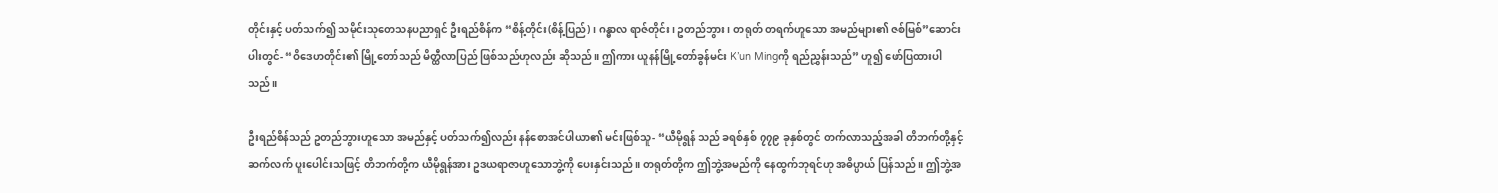တိုင်းနှင့် ပတ်သက်၍ သမိုင်းသုတေသနပညာရှင် ဦးရည်စိန်က “စိန့်တိုင်း(စိန့်ပြည်)၊ ဂန္ဓာလ ရာဇ်တိုင်း၊ ဥတည်ဘွား၊ တရုတ် တရက်ဟူသော အမည်များ၏ ဇစ်မြစ်”ဆောင်းပါးတွင်- “ဝိဒေဟတိုင်း၏ မြို့တော်သည် မိတ္ထီလာပြည် ဖြစ်သည်ဟုလည်း ဆိုသည်။ ဤကား ယူနန်မြို့တော်ခွန်မင်း K’un Mingကို ရည်ညွှန်းသည်” ဟူ၍ ဖော်ပြထားပါသည်။

ဦးရည်စိန်သည် ဥတည်ဘွားဟူသော အမည်နှင့် ပတ်သက်၍လည်း နန်စောအင်ပါယာ၏ မင်းဖြစ်သူ- “ယီမိုရွန် သည် ခရစ်နှစ် ၇၇၉ ခုနှစ်တွင် တက်လာသည့်အခါ တိဘက်တို့နှင့် ဆက်လက် ပူးပေါင်းသဖြင့် တိဘက်တို့က ယီမိုရွန်အား ဥဒယရာဇာဟူသောဘွဲ့ကို ပေးနှင်းသည်။ တရုတ်တို့က ဤဘွဲ့အမည်ကို နေထွက်ဘုရင်ဟု အဓိပ္ပာယ် ပြန်သည်။ ဤဘွဲ့အ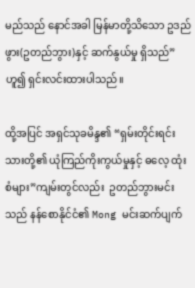မည်သည် နောင်အခါ မြန်မာတို့သိသော ဥဒည်ဖွား(ဥတည်ဘွား)နှင့် ဆက်နွယ်မှု ရှိသည်” ဟူ၍ ရှင်းလင်းထားပါသည်။

ထို့အပြင် အရှင်သုခမိန္ဒ၏ “ရှမ်းတိုင်းရင်းသားတို့၏ ယုံကြည်ကိုးကွယ်မှုနှင့် ဓ‌လေ့ ထုံးစံများ”ကျမ်းတွင်လည်း  ဥတည်ဘွားမင်းသည် နန်စောနိုင်ငံ၏ Mong မင်းဆက်ပျက်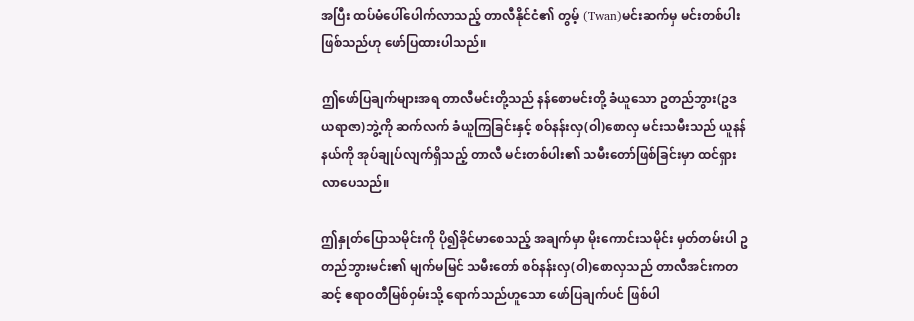အပြီး ထပ်မံပေါ်ပေါက်လာသည့် တာလီနိုင်ငံ၏ တွမ့် (Twan)မင်းဆက်မှ မင်းတစ်ပါးဖြစ်သည်ဟု ‌ဖော်ပြထားပါသည်။

ဤဖော်ပြချက်များအရ တာလီမင်းတို့သည် နန်စောမင်းတို့ ခံယူသော ဥတည်ဘွား(ဥဒယရာဇာ)ဘွဲ့ကို ဆက်လက် ခံယူကြခြင်းနှင့် စဝ်နန်းလှ(ဝါ)စောလှ မင်းသမီးသည် ယူနန်နယ်ကို အုပ်ချုပ်လျက်ရှိသည့် တာလီ မင်းတစ်ပါး၏ သမီးတော်ဖြစ်ခြင်းမှာ ထင်ရှားလာပေသည်။

ဤနှုတ်ပြောသမိုင်းကို ပို၍ခိုင်မာစေသည့် အချက်မှာ မိုးကောင်းသမိုင်း မှတ်တမ်းပါ ဥတည်ဘွားမင်း၏ မျက်မမြင် သမီးတော် စဝ်နန်းလှ(ဝါ)စောလှသည် တာလီအင်းကတဆင့် ဧရာဝတီမြစ်ဝှမ်းသို့ ရောက်သည်ဟူသော ဖော်ပြချက်ပင် ဖြစ်ပါ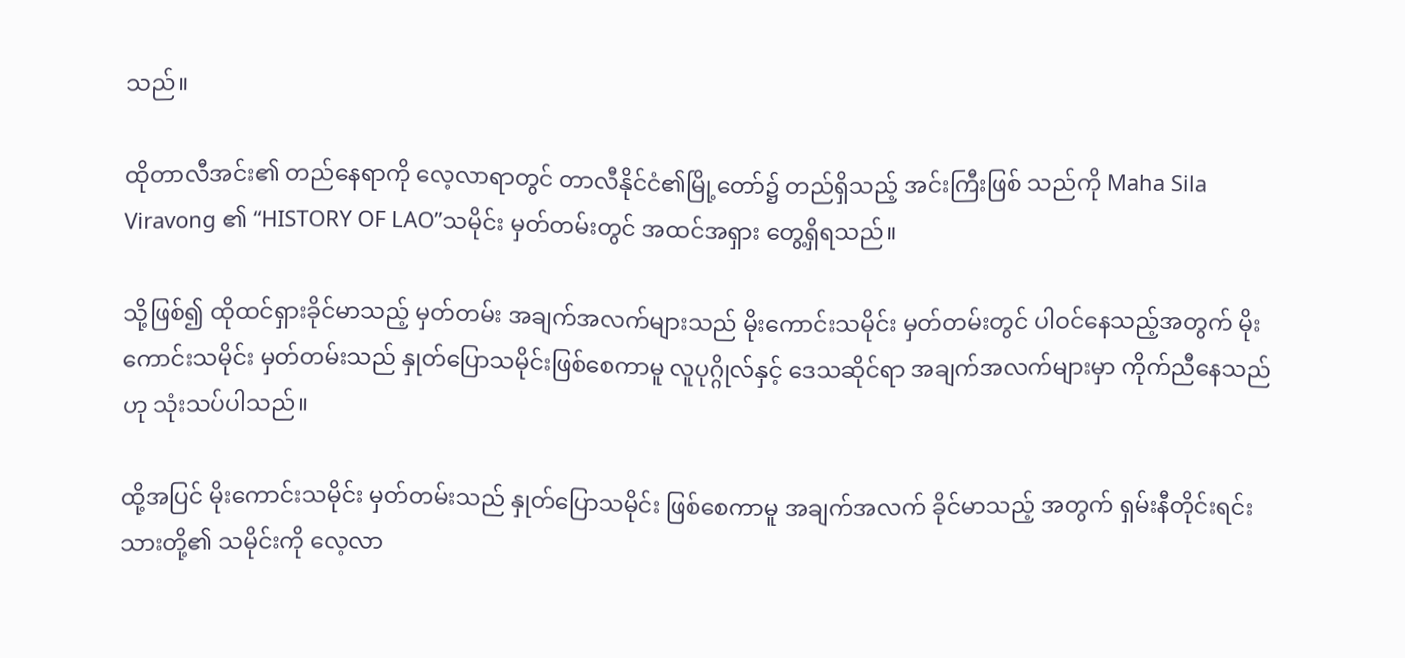သည်။

ထိုတာလီအင်း၏ တည်နေရာကို လေ့လာရာတွင် တာလီနိုင်ငံ၏မြို့တော်၌ တည်ရှိသည့် အင်းကြီးဖြစ် သည်ကို Maha Sila Viravong ၏ “HISTORY OF LAO”သမိုင်း မှတ်တမ်းတွင် အထင်အရှား တွေ့ရှိရသည်။

သို့ဖြစ်၍ ထိုထင်ရှားခိုင်မာသည့် မှတ်တမ်း အချက်အလက်များသည် မိုးကောင်းသမိုင်း မှတ်တမ်းတွင် ပါဝင်နေသည့်အတွက် မိုးကောင်းသမိုင်း မှတ်တမ်းသည် နှုတ်ပြောသမိုင်းဖြစ်စေကာမူ လူပုဂ္ဂိုလ်နှင့် ဒေသဆိုင်ရာ အချက်အလက်များမှာ ကိုက်ညီနေသည်ဟု သုံးသပ်ပါသည်။

ထို့အပြင် မိုးကောင်းသမိုင်း မှတ်တမ်းသည် နှုတ်ပြောသမိုင်း ဖြစ်စေကာမူ အချက်အလက် ခိုင်မာသည့် အတွက် ရှမ်းနီတိုင်းရင်းသားတို့၏ သမိုင်းကို လေ့လာ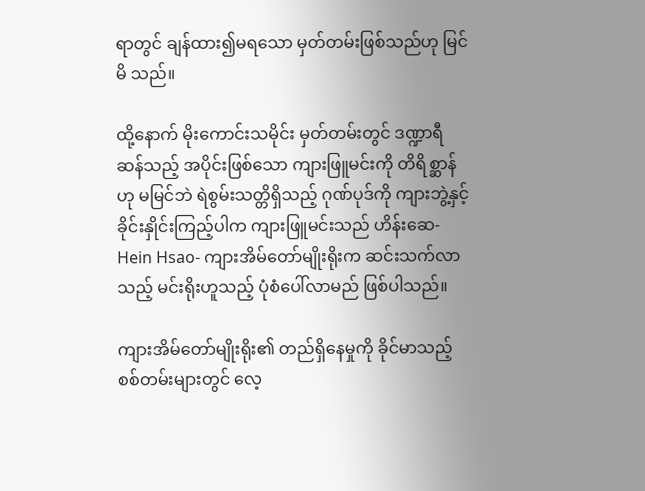ရာတွင် ချန်ထား၍မရသော မှတ်တမ်းဖြစ်သည်ဟု မြင်မိ သည်။

ထို့နောက် မိုးကောင်းသမိုင်း မှတ်တမ်းတွင် ဒဏ္ဍာရီဆန်သည့် အပိုင်းဖြစ်သော ကျားဖြူမင်းကို တိရိစ္ဆာန် ဟု မမြင်ဘဲ ရဲစွမ်းသတ္တိရှိသည့် ဂုဏ်ပုဒ်ကို ကျားဘွဲ့နှင့် ခိုင်းနှိုင်းကြည့်ပါက ကျားဖြူမင်းသည် ဟိန်းဆေ-Hein Hsao- ကျားအိမ်တော်မျိုးရိုးက ဆင်းသက်လာသည့် မင်းရိုးဟူသည့် ပုံစံပေါ်လာမည် ဖြစ်ပါသည်။

ကျားအိမ်တော်မျိုးရိုး၏ တည်ရှိနေမှုကို ခိုင်မာသည့် စစ်တမ်းများတွင် လေ့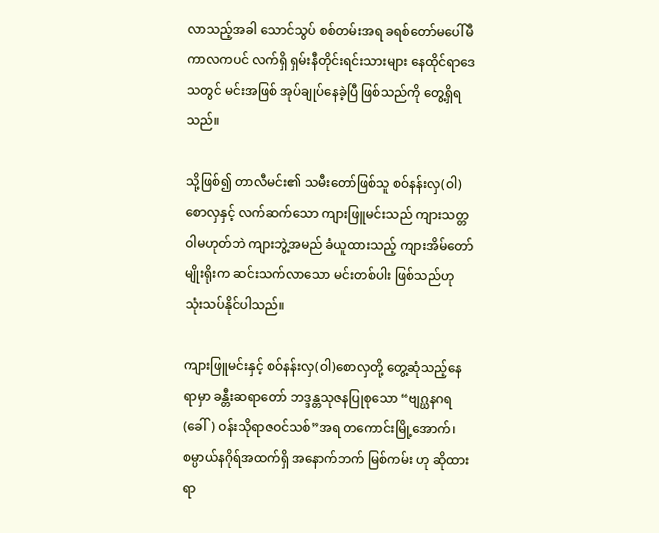လာသည့်အခါ သောင်သွပ် စစ်တမ်းအရ ခရစ်တော်မ‌ပေါ်မီ ကာလကပင် လက်ရှိ ရှမ်းနီတိုင်းရင်းသားများ နေထိုင်ရာဒေသတွင် မင်းအဖြစ် အုပ်ချုပ်နေခဲ့ပြီ ဖြစ်သည်ကို တွေ့ရှိရသည်။

သို့ဖြစ်၍ တာလီမင်း၏ သမီးတော်ဖြစ်သူ စဝ်နန်းလှ(ဝါ)စောလှနှင့် လက်ဆက်သော ကျားဖြူမင်းသည် ကျားသတ္တဝါမဟုတ်ဘဲ ကျားဘွဲ့အမည် ခံယူထားသည့် ကျားအိမ်တော်မျိုးရိုးက ဆင်းသက်လာသော မင်းတစ်ပါး ဖြစ်သည်ဟု သုံးသပ်နိုင်ပါသည်။

ကျားဖြူမင်းနှင့် စဝ်နန်းလှ(ဝါ)စောလှတို့ တွေ့ဆုံသည့်နေရာမှာ ခန္တီးဆရာတော် ဘဒ္ဒန္တသုဇနပြုစုသော “ဗျဂ္ဃနဂရ(ခေါ်) ဝန်းသိုရာဇဝင်သစ်”အရ တကောင်းမြို့အောက်၊ စမ္ပာယ်နဂိုရ်အထက်ရှိ အနောက်ဘက် မြစ်ကမ်း ဟု ဆိုထားရာ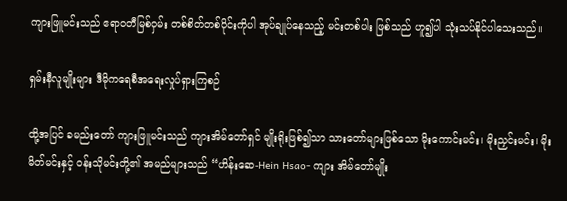ကျားဖြူမင်းသည် ဧရာဝတီမြစ်ဝှမ်း တစ်စိတ်တစ်ပိုင်းကိုပါ အုပ်ချုပ်နေသည့် မင်းတစ်ပါး ဖြစ်သည် ဟူ၍ပါ သုံးသပ်နိုင်ပါသေးသည်။

ရှမ်းနီလူမျိုးများ ဒီမိုကရေစီအရေးလှုပ်ရှားကြစဉ်

ထို့အပြင် ခမည်းတော် ကျားဖြူမင်းသည် ကျားအိမ်တော်ရှင် မျိုးရိုးဖြစ်၍သာ သားတော်များဖြစ်သော မိုးကောင်းမင်း၊ မိုးညှင်းမင်း၊ မိုးမိတ်မင်းနှင့် ဝန်းသိုမင်းတို့၏ အမည်များသည် “ဟိန်းဆေ-Hein Hsao- ကျား အိမ်တော်မျိုး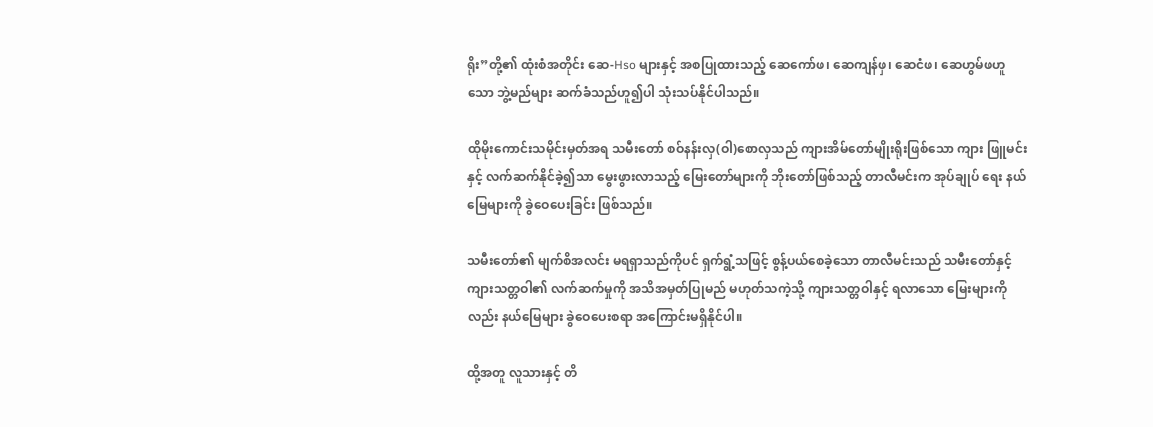ရိုး”တို့၏ ထုံးစံအတိုင်း ဆေ-Hso များနှင့် အစပြုထားသည့် ဆေကော်ဖ၊ ဆေကျန်ဖှ၊ ဆေငံဖ၊ ဆေဟွမ်ဖဟူသော ဘွဲ့မည်များ ဆက်ခံသည်ဟူ၍ပါ သုံးသပ်နိုင်ပါသည်။

ထိုမိုးကောင်းသမိုင်းမှတ်အရ သမီးတော် စဝ်နန်းလှ(ဝါ)စောလှသည် ကျားအိမ်တော်မျိုးရိုးဖြစ်သော ကျား ဖြူမင်းနှင့် လက်ဆက်နိုင်ခဲ့၍သာ မွေးဖွားလာသည့် မြေးတော်များကို ဘိုးတော်ဖြစ်သည့် တာလီမင်းက အုပ်ချုပ် ရေး နယ်မြေများကို ခွဲဝေပေးခြင်း ဖြစ်သည်။

သမီးတော်၏ မျက်စိအလင်း မရရှာသည်ကိုပင် ရှက်ရွံ့သဖြင့် စွန့်ပယ်စေခဲ့သော တာလီမင်းသည် သမီးတော်နှင့် ကျားသတ္တဝါ၏ လက်ဆက်မှုကို အသိအမှတ်ပြုမည် မဟုတ်သကဲ့သို့ ကျားသတ္တဝါနှင့် ရလာသော မြေးများကိုလည်း နယ်မြေများ ခွဲဝေပေးစရာ အကြောင်းမရှိနိုင်ပါ။

ထို့အတူ လူသားနှင့် တိ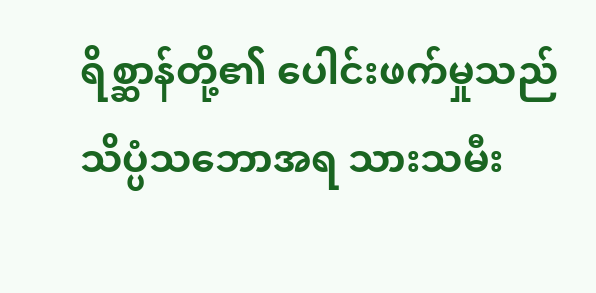ရိစ္ဆာန်တို့၏ ပေါင်းဖက်မှုသည် သိပ္ပံသဘောအရ သားသမီး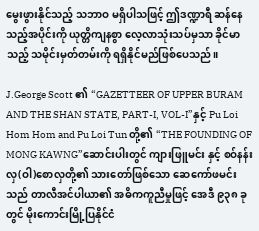မွေးဖွားနိုင်သည့် သဘာဝ မရှိပါသဖြင့် ဤဒဏ္ဍာရီ ဆန်နေသည့်အပိုင်းကို ယုတ္တိကျနစွာ လေ့လာသုံးသပ်မှသာ ခိုင်မာသည့် သမိုင်းမှတ်တမ်းကို ရရှိနိုင်မည်ဖြစ်ပေသည်။

J.George Scott ၏ “GAZETTEER OF UPPER BURAM AND THE SHAN STATE, PART-I, VOL-I”နှင့် Pu Loi Hom Hom and Pu Loi Tun တို့၏ “THE FOUNDING OF MONG KAWNG”ဆောင်းပါးတွင် ကျားဖြူမင်း နှင့် စဝ်နန်းလှ(ဝါ)စောလှတို့၏ သားတော်ဖြစ်သော ဆေကော်ဖမင်းသည် တာလီအင်ပါယာ၏ အဓိကကူညီမှုဖြင့် အေဒီ ၉၃၈ ခုတွင် မိုးကောင်းမြို့ပြနိုင်ငံ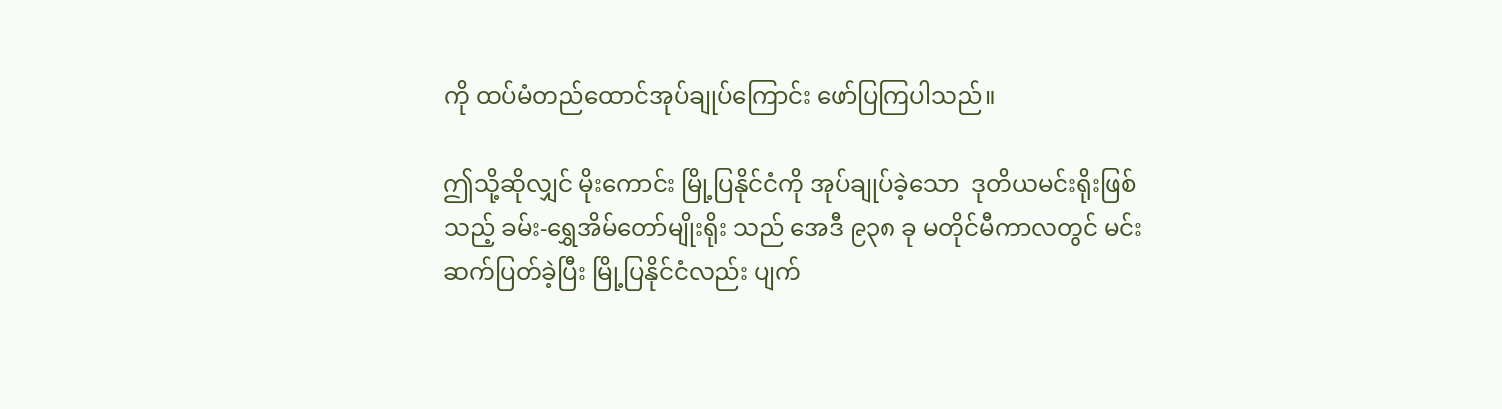ကို ထပ်မံတည်ထောင်အုပ်ချုပ်ကြောင်း ဖော်ပြကြပါသည်။

ဤသို့ဆိုလျှင် မိုးကောင်း မြို့ပြနိုင်ငံကို အုပ်ချုပ်ခဲ့သော  ဒုတိယမင်းရိုးဖြစ်သည့် ခမ်း-ရွှေအိမ်တော်မျိုးရိုး သည် အေဒီ ၉၃၈ ခု မတိုင်မီကာလတွင် မင်းဆက်ပြတ်ခဲ့ပြီး မြို့ပြနိုင်ငံလည်း ပျက်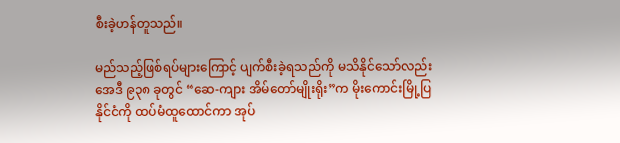စီးခဲ့ဟန်တူသည်။

မည်သည့်ဖြစ်ရပ်များကြောင့် ပျက်စီးခဲ့ရသည်ကို မသိနိုင်သော်လည်း အေဒီ ၉၃၈ ခုတွင် “ဆေ-ကျား အိမ်တော်မျိုးရိုး”က မိုးကောင်းမြို့ပြနိုင်ငံကို ထပ်မံထူထောင်ကာ အုပ်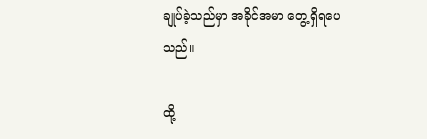ချုပ်ခဲ့သည်မှာ အခိုင်အမာ တွေ့ရှိရပေ သည်။

ထို့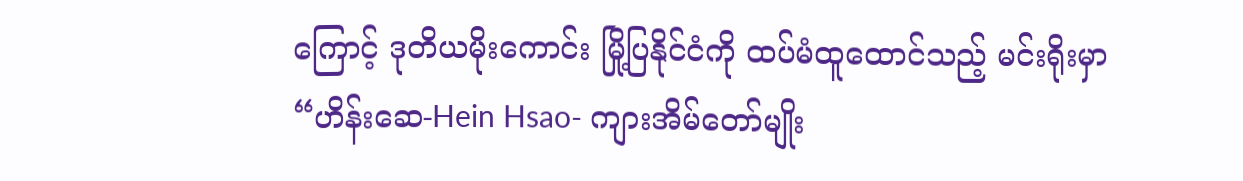ကြောင့် ဒုတိယမိုးကောင်း မြို့ပြနိုင်ငံကို ထပ်မံထူထောင်သည့် မင်းရိုးမှာ “ဟိန်းဆေ-Hein Hsao- ကျားအိမ်တော်မျိုး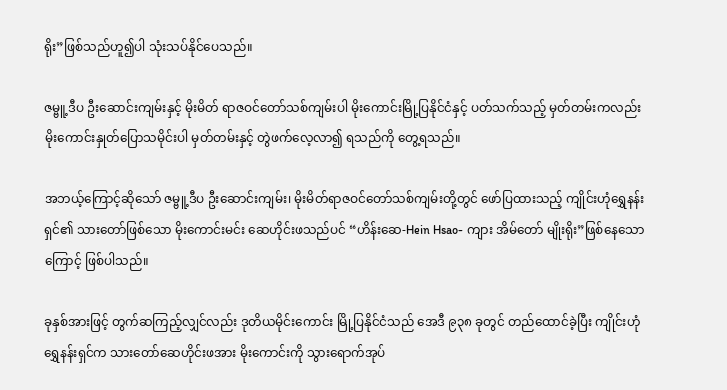ရိုး”ဖြစ်သည်ဟူ၍ပါ သုံးသပ်နိုင်ပေသည်။

ဇမ္ဗူ့ဒီပ ဦးဆောင်းကျမ်းနှင့် မိုးမိတ် ရာဇဝင်တော်သစ်ကျမ်းပါ မိုးကောင်းမြို့ပြနိုင်ငံနှင့် ပတ်သက်သည့် မှတ်တမ်းကလည်း မိုးကောင်းနှုတ်ပြောသမိုင်းပါ မှတ်တမ်းနှင့် တွဲဖက်လေ့လာ၍ ရသည်ကို တွေ့ရသည်။

အဘယ့်ကြောင့်ဆိုသော် ဇမ္ဗူ့ဒီပ ဦးဆောင်းကျမ်း၊ မိုးမိတ်ရာဇဝင်တော်သစ်ကျမ်းတို့တွင် ဖော်ပြထားသည့် ကျိုင်းဟုံရွှေနန်းရှင်၏ သားတော်ဖြစ်သော မိုးကောင်းမင်း ဆေဟိုင်းဖသည်ပင် “ဟိန်းဆေ-Hein Hsao- ကျား အိမ်တော် မျိုးရိုး”ဖြစ်နေသောကြောင့် ဖြစ်ပါသည်။

ခုနှစ်အားဖြင့် တွက်ဆကြည့်လျှင်လည်း ဒုတိယမိုင်းကောင်း မြို့ပြနိုင်ငံသည် အေဒီ ၉၃၈ ခုတွင် တည်ထောင်ခဲ့ပြီး ကျိုင်းဟုံရွှေနန်းရှင်က သားတော်ဆေဟိုင်းဖအား မိုးကောင်းကို သွားရောက်အုပ်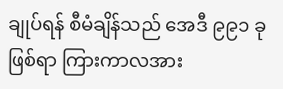ချုပ်ရန် စီမံချိန်သည် အေဒီ ၉၉၁ ခုဖြစ်ရာ ကြားကာလအား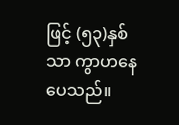ဖြင့် (၅၃)နှစ်သာ ကွာဟနေပေသည်။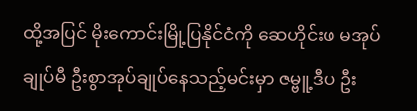ထို့အပြင် မိုးကောင်းမြို့ပြနိုင်ငံကို ဆေဟိုင်းဖ မအုပ်ချုပ်မီ ဦးစွာအုပ်ချုပ်နေသည့်မင်းမှာ ဇမ္ဗူ့ဒီပ ဦး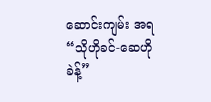ဆောင်းကျမ်း အရ “သိုဟိုခင်-ဆေဟိုခဲန့်”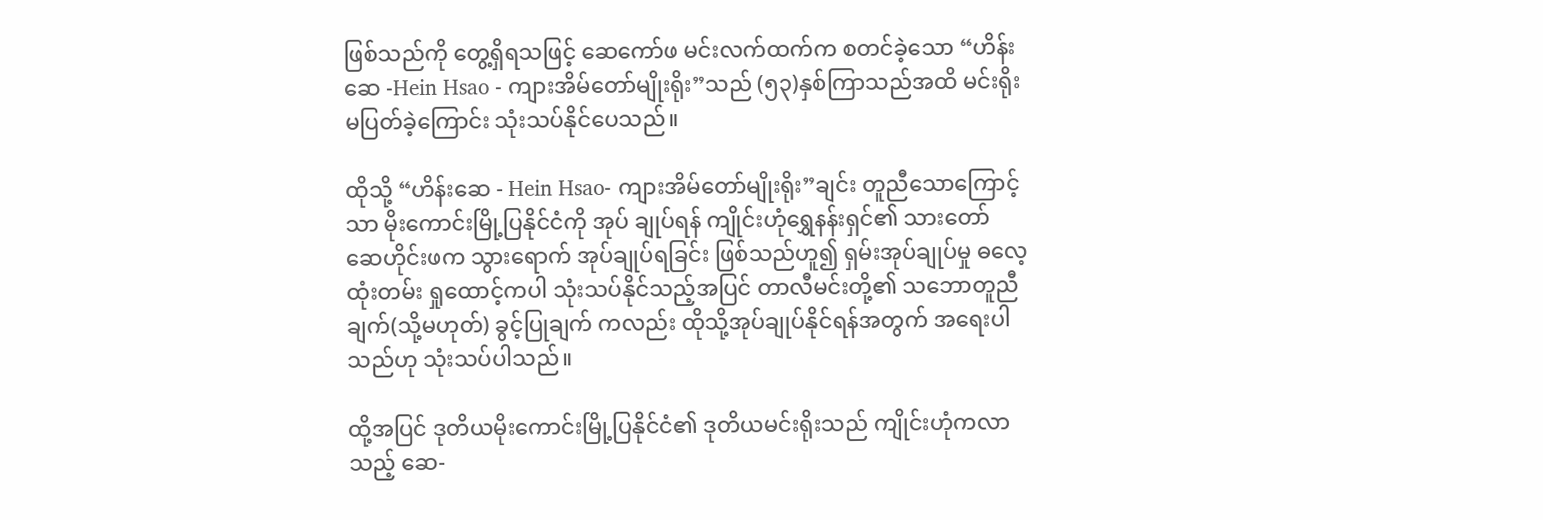ဖြစ်သည်ကို တွေ့ရှိရသဖြင့် ဆေကော်ဖ မင်းလက်ထက်က စတင်ခဲ့သော “ဟိန်းဆေ -Hein Hsao - ကျားအိမ်တော်မျိုးရိုး”သည် (၅၃)နှစ်ကြာသည်အထိ မင်းရိုးမပြတ်ခဲ့ကြောင်း သုံးသပ်နိုင်ပေသည်။

ထိုသို့ “ဟိန်းဆေ - Hein Hsao- ကျားအိမ်တော်မျိုးရိုး”ချင်း တူညီသောကြောင့်သာ မိုးကောင်းမြို့ပြနိုင်ငံကို အုပ် ချုပ်ရန် ကျိုင်းဟုံရွှေနန်းရှင်၏ သားတော် ဆေဟိုင်းဖက သွားရောက် အုပ်ချုပ်ရခြင်း ဖြစ်သည်ဟူ၍ ရှမ်းအုပ်ချုပ်မှု ဓလေ့ ထုံးတမ်း ရှုထောင့်ကပါ သုံးသပ်နိုင်သည့်အပြင် တာလီမင်းတို့၏ သဘောတူညီချက်(သို့မဟုတ်) ခွင့်ပြုချက် ကလည်း ထိုသို့အုပ်ချုပ်နိုင်ရန်အတွက် အရေးပါသည်ဟု သုံးသပ်ပါသည်။

ထို့အပြင် ဒုတိယမိုးကောင်းမြို့ပြနိုင်ငံ၏ ဒုတိယမင်းရိုးသည် ကျိုင်းဟုံကလာသည့် ဆေ-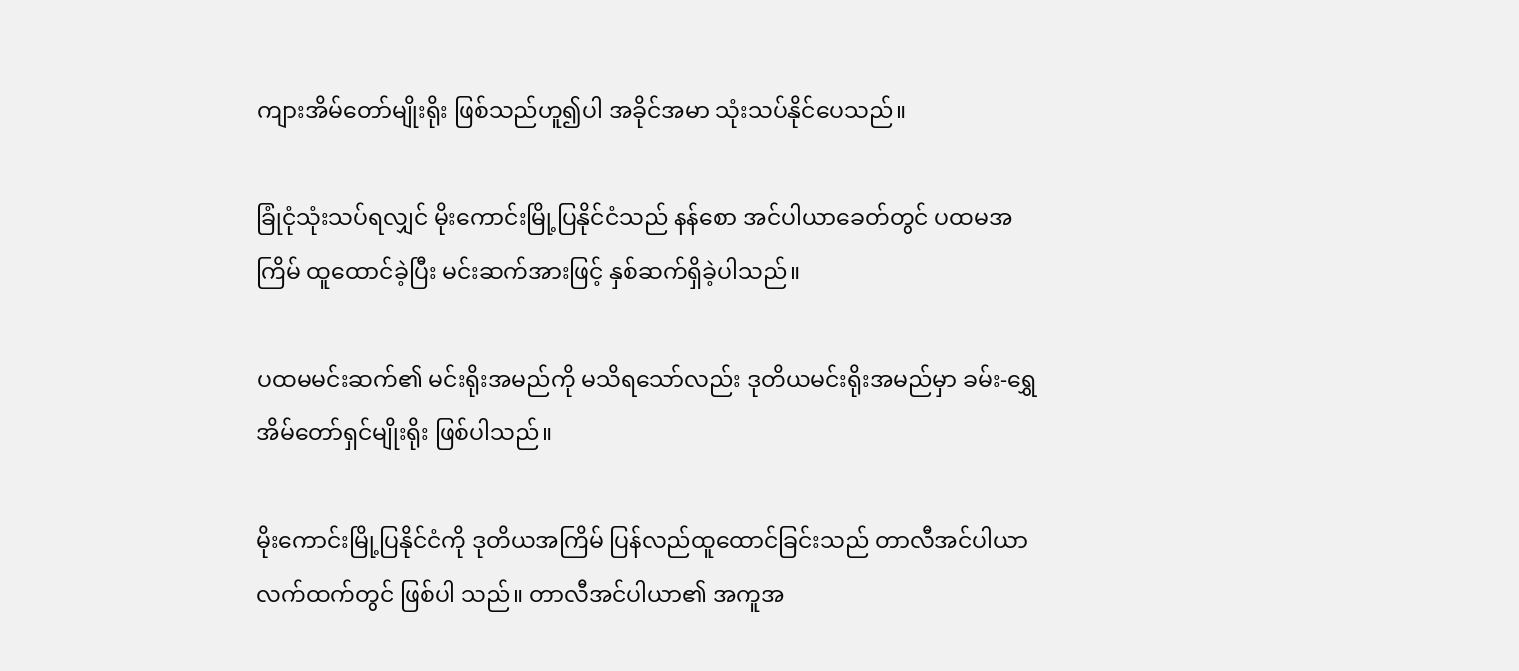ကျားအိမ်တော်မျိုးရိုး ဖြစ်သည်ဟူ၍ပါ အခိုင်အမာ သုံးသပ်နိုင်ပေသည်။

ခြုံငုံသုံးသပ်ရလျှင် မိုးကောင်းမြို့ပြနိုင်ငံသည် နန်စော အင်ပါယာခေတ်တွင် ပထမအကြိမ် ထူထောင်ခဲ့ပြီး မင်းဆက်အားဖြင့် နှစ်ဆက်ရှိခဲ့ပါသည်။

ပထမမင်းဆက်၏ မင်းရိုးအမည်ကို မသိရသော်လည်း ဒုတိယမင်းရိုးအမည်မှာ ခမ်း-ရွှေအိမ်တော်ရှင်မျိုးရိုး ဖြစ်ပါသည်။

မိုးကောင်းမြို့ပြနိုင်ငံကို ဒုတိယအကြိမ် ပြန်လည်ထူထောင်ခြင်းသည် တာလီအင်ပါယာ လက်ထက်တွင် ဖြစ်ပါ သည်။ တာလီအင်ပါယာ၏ အကူအ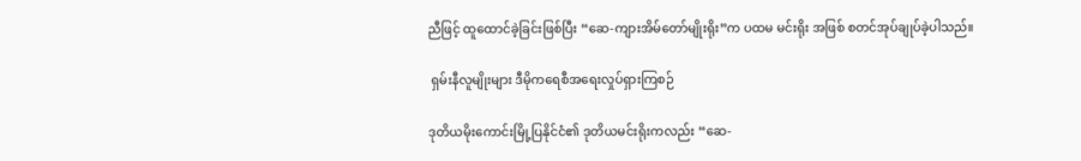ညီဖြင့် ထူထောင်ခဲ့ခြင်းဖြစ်ပြီး “ဆေ-ကျားအိမ်တော်မျိုးရိုး”က ပထမ မင်းရိုး အဖြစ် စတင်အုပ်ချုပ်ခဲ့ပါသည်။

 ရှမ်းနီလူမျိုးများ ဒီမိုကရေစီအရေးလှုပ်ရှားကြစဉ်

ဒုတိယမိုးကောင်းမြို့ပြနိုင်ငံ၏ ဒုတိယမင်းရိုးကလည်း “ဆေ-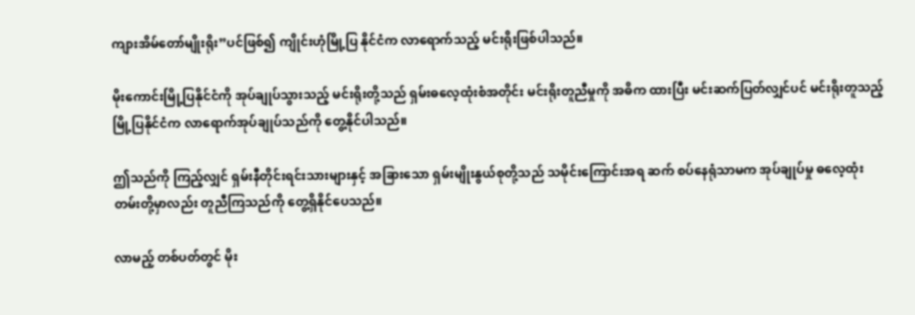ကျားအိမ်တော်မျိုးရိုး”ပင်ဖြစ်၍ ကျိုင်းဟုံမြို့ပြ နိုင်ငံက လာရောက်သည့် မင်းရိုးဖြစ်ပါသည်။

မိုးကောင်းမြို့ပြနိုင်ငံကို အုပ်ချုပ်သွားသည့် မင်းရိုးတို့သည် ရှမ်းဓလေ့ထုံးစံအတိုင်း မင်းရိုးတူညီမှုကို အဓိက ထားပြီး မင်းဆက်ပြတ်လျှင်ပင် မင်းရိုးတူသည့် မြို့ပြနိုင်ငံက လာရောက်အုပ်ချုပ်သည်ကို တွေ့နိုင်ပါသည်။

ဤသည်ကို ကြည့်လျှင် ရှမ်းနီတိုင်းရင်းသားများနှင့် အခြားသော ရှမ်းမျိုးနွယ်စုတို့သည် သမိုင်းကြောင်းအရ ဆက် စပ်နေရုံသာမက အုပ်ချုပ်မှု ဓလေ့ထုံးတမ်းတို့မှာလည်း တူညီကြသည်ကို တွေ့ရှိနိုင်ပေသည်။

လာမည့် တစ်ပတ်တွင် မိုး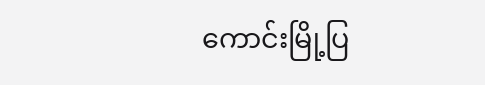ကောင်းမြို့ပြ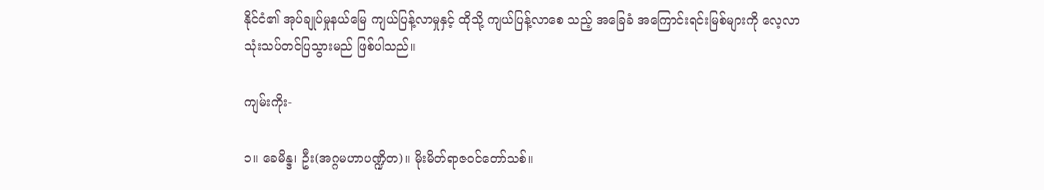နိုင်ငံ၏ အုပ်ချုပ်မှုနယ်မြေ ကျယ်ပြန့်လာမှုနှင့် ထိုသို့ ကျယ်ပြန့်လာစေ သည့် အခြေခံ အကြောင်းရင်းမြစ်များကို လေ့လာသုံးသပ်တင်ပြသွားမည် ဖြစ်ပါသည်။

ကျမ်းကိုး-

၁။ ခေမိန္ဒ၊ ဦး(အဂ္ဂမဟာပဏ္ဍိတ)။ မိုးမိတ်ရာဇဝင်တော်သစ်။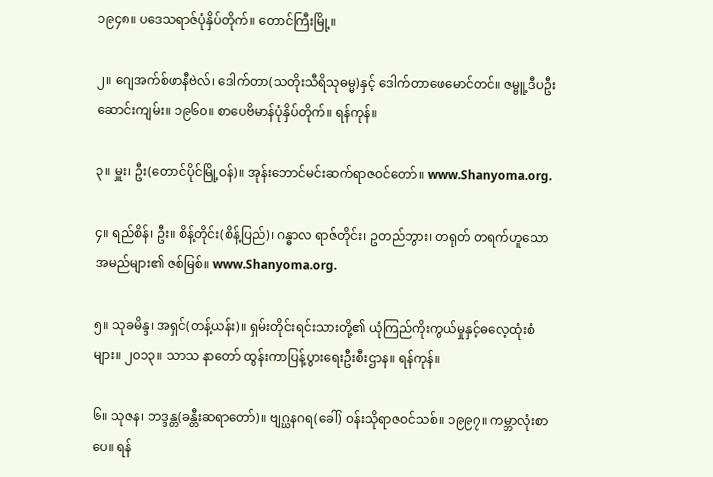၁၉၄၈။ ပဒေသရာဇ်ပုံနှိပ်တိုက်။ တောင်ကြီးမြို့။

၂။ ဂျေအက်စ်ဖာနီဗဲလ်၊ ‌ဒေါက်တာ(သတိုးသီရိသုဓမ္မ)နှင့် ‌ဒေါက်တာဖေမောင်တင်။ ဇမ္ဗူ့ဒီပဦးဆောင်းကျမ်း။ ၁၉၆၀။ စာပေဗိမာန်ပုံနှိပ်တိုက်။ ရန်ကုန်။

၃။ မှူး၊ ဦး(တောင်ပိုင်မြို့ဝန်)။ အုန်းဘောင်မင်းဆက်ရာဇဝင်တော်။ www.Shanyoma.org.

၄။ ရည်စိန်၊ ဦး။ စိန့်တိုင်း(စိန့်ပြည်)၊ ဂန္ဓာလ ရာဇ်တိုင်း၊ ဥတည်ဘွား၊ တရုတ် တရက်ဟူသော အမည်များ၏ ဇစ်မြစ်။ www.Shanyoma.org.

၅။ သုခမိန္ဒ၊ အရှင်(တန့်ယန်း)။ ရှမ်းတိုင်းရင်းသားတို့၏ ယုံကြည်ကိုးကွယ်မှုနှင့်ဓ‌လေ့ထုံးစံများ။ ၂၀၁၃။ သာသ နာတော် ထွန်းကာပြန့်ပွားရေးဦးစီးဌာန။ ရန်ကုန်။

၆။ သုဇန၊ ဘဒ္ဒန္တ(ခန္တီးဆရာတော်)။ ဗျဂ္ဃနဂရ(ခေါ်) ဝန်းသိုရာဇဝင်သစ်။ ၁၉၉၇။ ကမ္ဘာလုံးစာပေ။ ရန်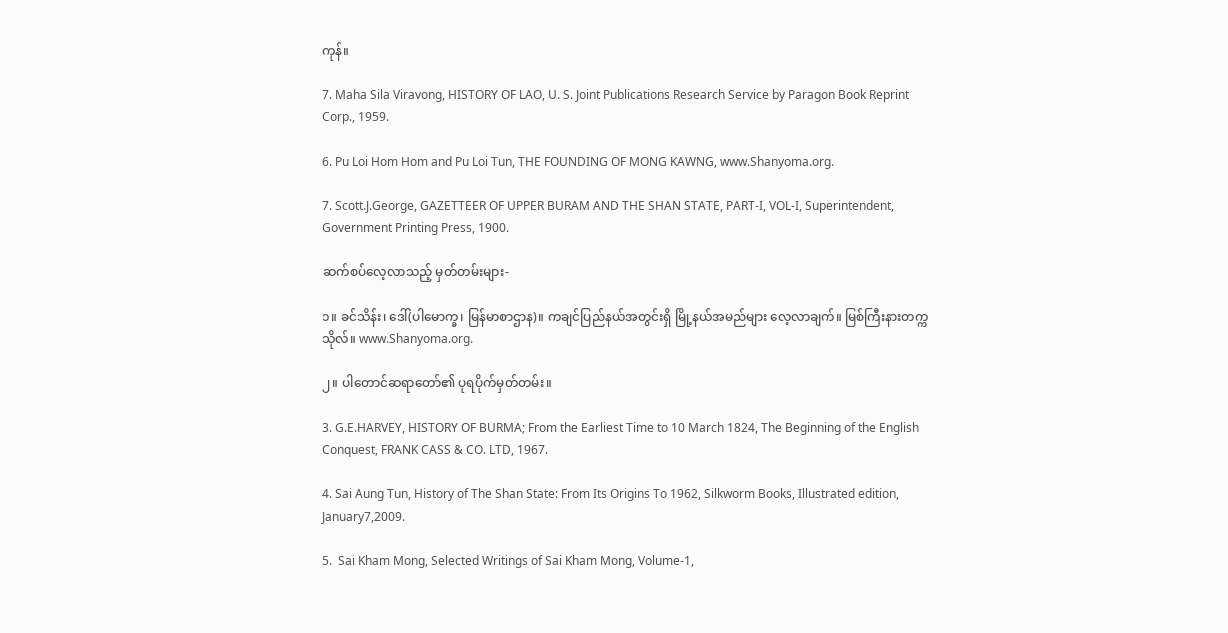ကုန်။

7. Maha Sila Viravong, HISTORY OF LAO, U. S. Joint Publications Research Service by Paragon Book Reprint Corp., 1959.

6. Pu Loi Hom Hom and Pu Loi Tun, THE FOUNDING OF MONG KAWNG, www.Shanyoma.org.

7. Scott.J.George, GAZETTEER OF UPPER BURAM AND THE SHAN STATE, PART-I, VOL-I, Superintendent, Government Printing Press, 1900.

ဆက်စပ်လေ့လာသည့် မှတ်တမ်းများ-

၁။ ခင်သိန်း၊ ‌ဒေါ်(ပါမောက္ခ၊ မြန်မာစာဌာန)။ ကချင်ပြည်နယ်အတွင်းရှိ မြို့နယ်အမည်များ လေ့လာချက်။ မြစ်ကြီးနားတက္ကသိုလ်။ www.Shanyoma.org.

၂။ ပါတောင်ဆရာတော်၏ ပုရပိုက်မှတ်တမ်း။

3. G.E.HARVEY, HISTORY OF BURMA; From the Earliest Time to 10 March 1824, The Beginning of the English Conquest, FRANK CASS & CO. LTD, 1967.

4. Sai Aung Tun, History of The Shan State: From Its Origins To 1962, Silkworm Books, Illustrated edition, January7,2009.

5.  Sai Kham Mong, Selected Writings of Sai Kham Mong, Volume-1,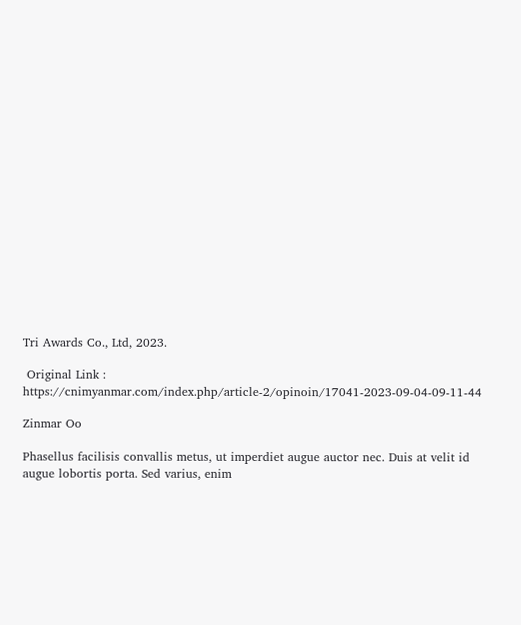Tri Awards Co., Ltd, 2023.

 Original Link : https://cnimyanmar.com/index.php/article-2/opinoin/17041-2023-09-04-09-11-44

Zinmar Oo

Phasellus facilisis convallis metus, ut imperdiet augue auctor nec. Duis at velit id augue lobortis porta. Sed varius, enim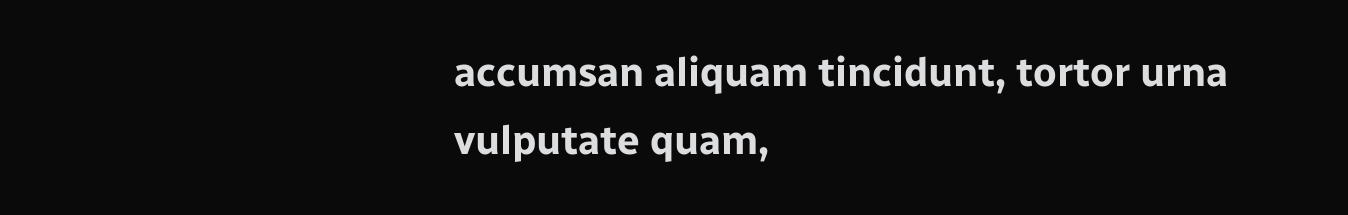accumsan aliquam tincidunt, tortor urna vulputate quam,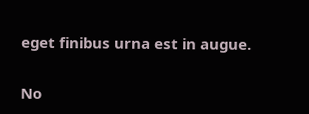eget finibus urna est in augue.

No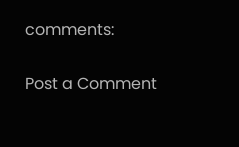comments:

Post a Comment